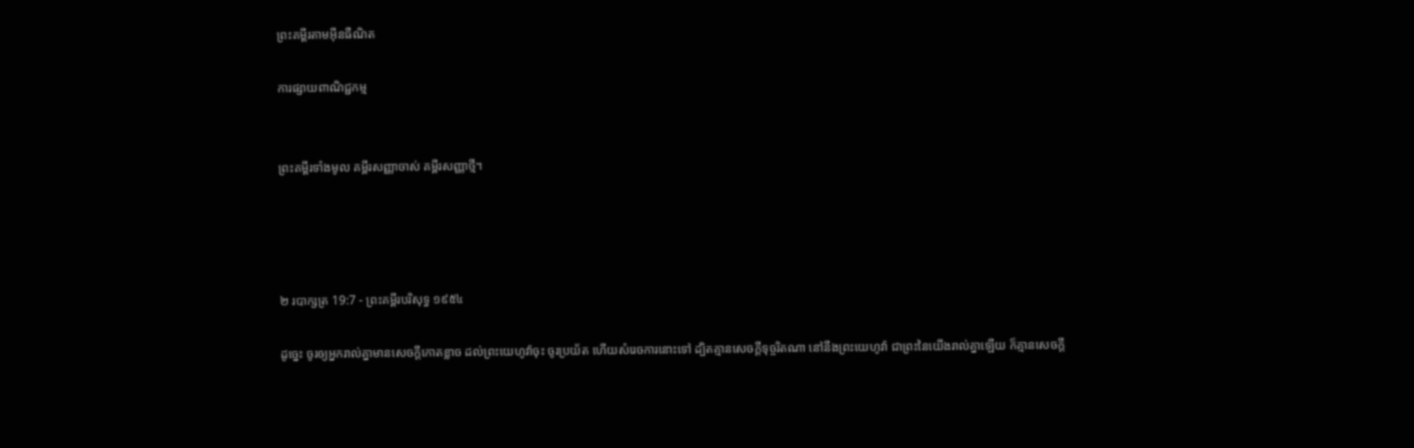ព្រះគម្ពីរតាមអ៊ីនធឺណិត

ការផ្សាយពាណិជ្ជកម្ម


ព្រះគម្ពីរទាំងមូល គម្ពីរសញ្ញាចាស់ គម្ពីរសញ្ញាថ្មី។




២ របា‌ក្សត្រ 19:7 - ព្រះគម្ពីរបរិសុទ្ធ ១៩៥៤

ដូច្នេះ ចូរឲ្យអ្នករាល់គ្នាមានសេចក្ដីកោត‌ខ្លាច ដល់ព្រះ‌យេហូវ៉ាចុះ ចូរប្រយ័ត ហើយសំរេចការនោះទៅ ដ្បិតគ្មានសេចក្ដីទុច្ចរិតណា នៅនឹងព្រះ‌យេហូវ៉ា ជាព្រះនៃយើងរាល់គ្នាឡើយ ក៏គ្មានសេចក្ដី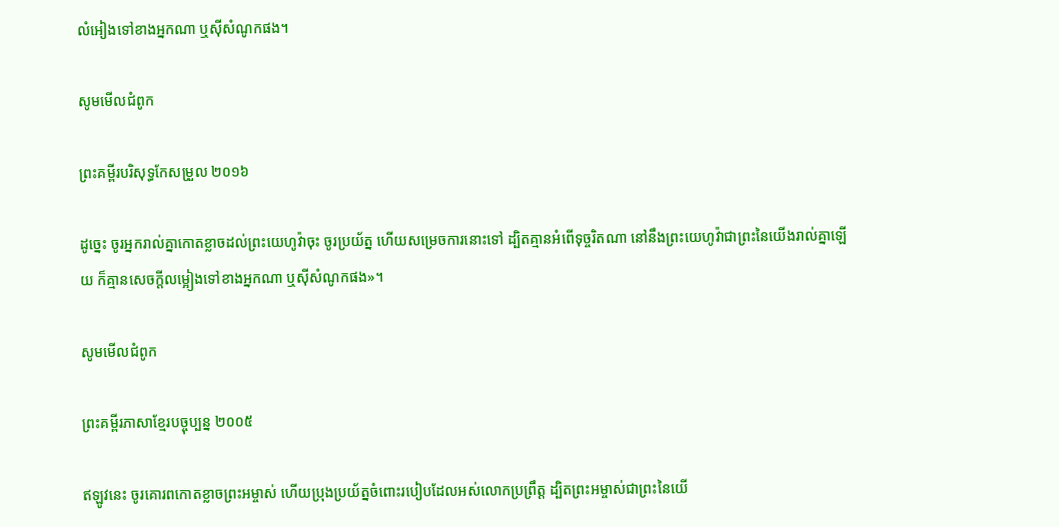លំអៀងទៅខាងអ្នកណា ឬស៊ីសំណូកផង។

សូមមើលជំពូក

ព្រះគម្ពីរបរិសុទ្ធកែសម្រួល ២០១៦

ដូច្នេះ ចូរអ្នករាល់គ្នាកោតខ្លាចដល់ព្រះ‌យេហូវ៉ាចុះ ចូរប្រយ័ត្ន ហើយសម្រេចការនោះទៅ ដ្បិតគ្មានអំពើទុច្ចរិតណា នៅនឹងព្រះ‌យេហូវ៉ាជាព្រះនៃយើងរាល់គ្នាឡើយ ក៏គ្មានសេចក្ដីលម្អៀងទៅខាងអ្នកណា ឬស៊ីសំណូកផង»។

សូមមើលជំពូក

ព្រះគម្ពីរភាសាខ្មែរបច្ចុប្បន្ន ២០០៥

ឥឡូវនេះ ចូរគោរពកោតខ្លាចព្រះ‌អម្ចាស់ ហើយប្រុងប្រយ័ត្នចំពោះរបៀបដែលអស់លោកប្រព្រឹត្ត ដ្បិតព្រះ‌អម្ចាស់ជាព្រះនៃយើ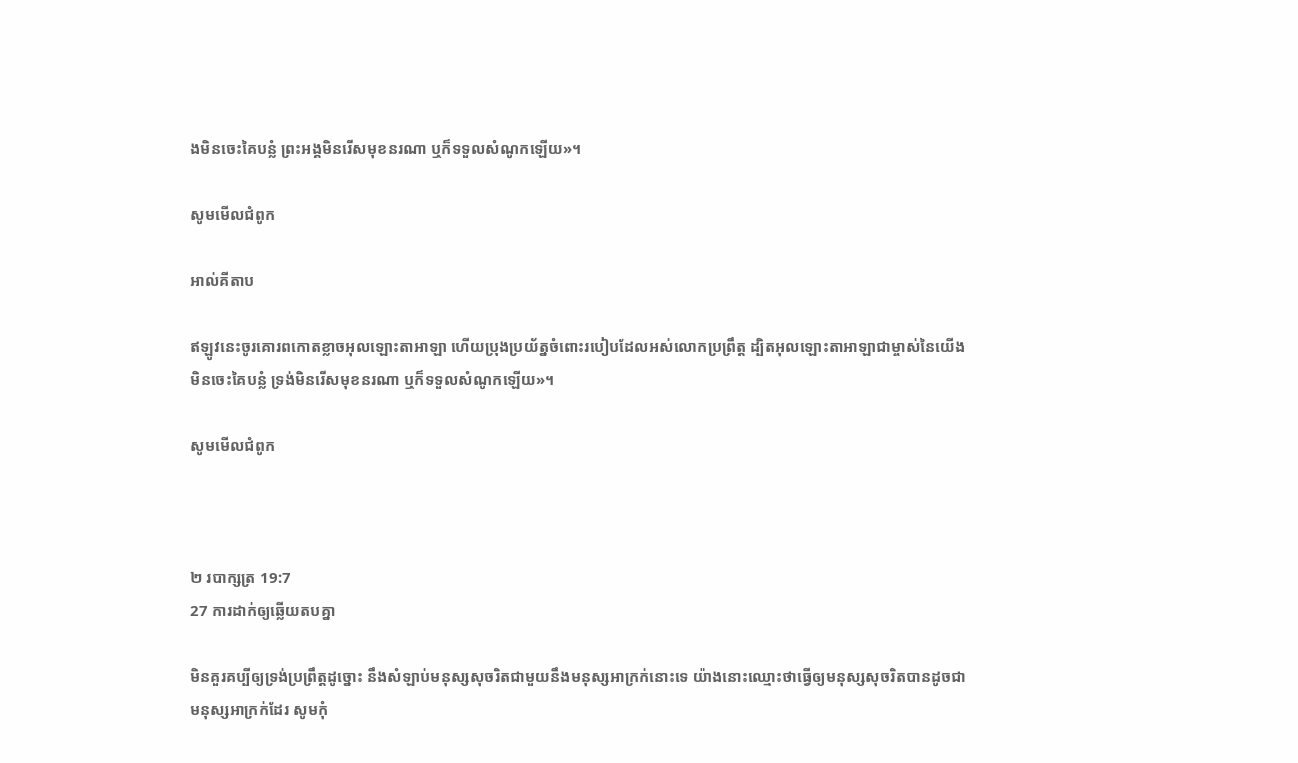ងមិនចេះគៃ‌បន្លំ ព្រះអង្គមិនរើសមុខនរណា ឬក៏ទទួលសំណូកឡើយ»។

សូមមើលជំពូក

អាល់គីតាប

ឥឡូវនេះចូរគោរពកោតខ្លាចអុលឡោះ‌តាអាឡា ហើយប្រុងប្រយ័ត្នចំពោះរបៀបដែលអស់លោកប្រព្រឹត្ត ដ្បិតអុលឡោះ‌តាអាឡាជាម្ចាស់នៃយើងមិនចេះគៃ‌បន្លំ ទ្រង់មិនរើសមុខនរណា ឬក៏ទទួលសំណូកឡើយ»។

សូមមើលជំពូក



២ របា‌ក្សត្រ 19:7
27 ការដាក់ឲ្យឆ្លើយតបគ្នា

មិនគួរគប្បីឲ្យទ្រង់ប្រព្រឹត្តដូច្នោះ នឹងសំឡាប់មនុស្សសុចរិតជាមួយនឹងមនុស្សអាក្រក់នោះទេ យ៉ាងនោះឈ្មោះថាធ្វើឲ្យមនុស្សសុចរិតបានដូចជាមនុស្សអាក្រក់ដែរ សូមកុំ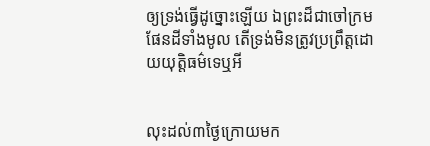ឲ្យទ្រង់ធ្វើដូច្នោះឡើយ ឯព្រះដ៏ជាចៅ‌ក្រមផែនដីទាំងមូល តើទ្រង់មិនត្រូវប្រព្រឹត្តដោយយុត្តិ‌ធម៌ទេឬអី


លុះដល់៣ថ្ងៃក្រោយមក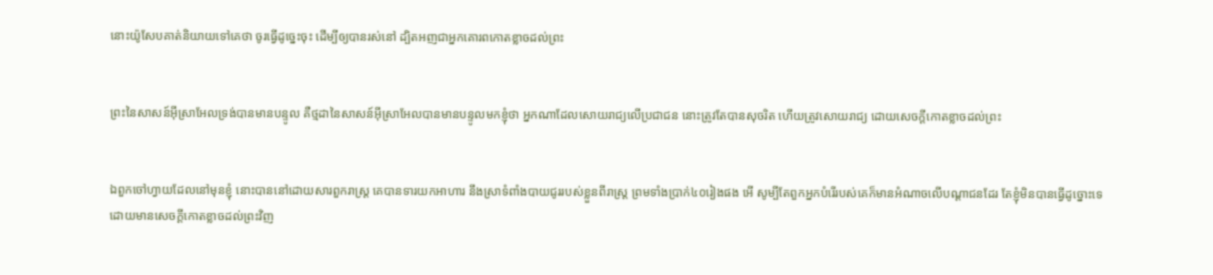នោះយ៉ូសែបគាត់និយាយទៅគេថា ចូរធ្វើដូច្នេះចុះ ដើម្បីឲ្យបានរស់នៅ ដ្បិតអញជាអ្នកគោរពកោត‌ខ្លាចដល់ព្រះ


ព្រះនៃសាសន៍អ៊ីស្រាអែលទ្រង់បានមានបន្ទូល គឺថ្មដានៃសាសន៍អ៊ីស្រាអែលបានមានបន្ទូលមកខ្ញុំថា អ្នកណាដែលសោយ‌រាជ្យលើប្រជា‌ជន នោះត្រូវតែបានសុចរិត ហើយត្រូវសោយ‌រាជ្យ ដោយសេចក្ដីកោត‌ខ្លាចដល់ព្រះ


ឯពួកចៅហ្វាយដែលនៅមុនខ្ញុំ នោះបាននៅដោយ‌សារពួករាស្ត្រ គេបានទារយកអាហារ នឹងស្រាទំពាំង‌បាយ‌ជូររបស់ខ្លួនពីរាស្ត្រ ព្រមទាំងប្រាក់៤០រៀងផង អើ សូម្បីតែពួកអ្នកបំរើរបស់គេក៏មានអំណាចលើបណ្តាជនដែរ តែខ្ញុំមិនបានធ្វើដូច្នោះទេ ដោយមានសេចក្ដីកោត‌ខ្លាចដល់ព្រះវិញ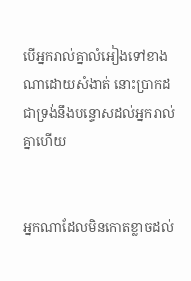បើអ្នករាល់គ្នាលំអៀងទៅខាងណាដោយសំងាត់ នោះប្រាកដជាទ្រង់នឹងបន្ទោសដល់អ្នករាល់គ្នាហើយ


អ្នកណាដែលមិនកោត‌ខ្លាចដល់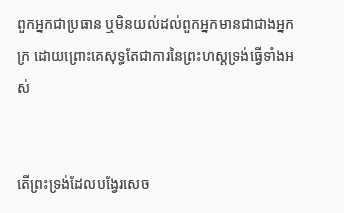ពួកអ្នកជាប្រធាន ឬមិនយល់ដល់ពួកអ្នកមានជាជាងអ្នកក្រ ដោយព្រោះគេសុទ្ធតែជាការនៃព្រះ‌ហស្តទ្រង់ធ្វើទាំងអស់


តើព្រះ‌ទ្រង់ដែលបង្វែរសេច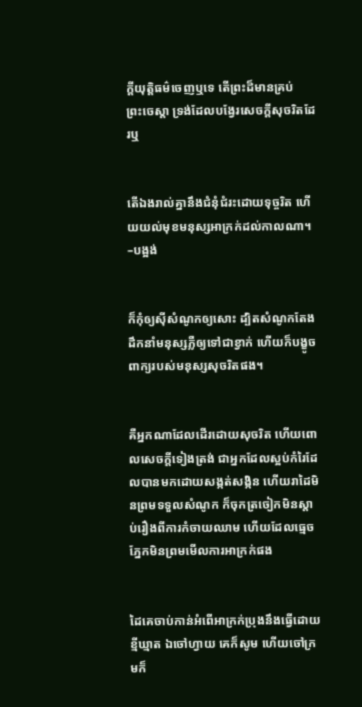ក្ដីយុត្តិ‌ធម៌ចេញឬទេ តើព្រះដ៏មានគ្រប់ព្រះ‌ចេស្តា ទ្រង់ដែលបង្វែរសេចក្ដីសុចរិតដែរឬ


តើឯងរាល់គ្នានឹងជំនុំ‌ជំរះដោយទុច្ចរិត ហើយយល់មុខមនុស្សអាក្រក់ដល់កាលណា។ –បង្អង់


ក៏កុំឲ្យស៊ីសំណូកឲ្យសោះ ដ្បិតសំណូកតែងដឹក‌នាំមនុស្សភ្លឺឲ្យទៅជាខ្វាក់ ហើយក៏បង្ខូចពាក្យរបស់មនុស្សសុចរិតផង។


គឺអ្នកណាដែលដើរដោយសុចរិត ហើយពោលសេចក្ដីទៀងត្រង់ ជាអ្នកដែលស្អប់កំរៃដែលបានមកដោយសង្កត់‌សង្កិន ហើយរាដៃមិនព្រមទទួលសំណូក ក៏ចុកត្រចៀកមិនស្តាប់រឿងពីការកំចាយឈាម ហើយដែលធ្មេចភ្នែកមិនព្រមមើលការអាក្រក់ផង


ដៃគេចាប់កាន់អំពើអាក្រក់ប្រុងនឹងធ្វើដោយខ្មី‌ឃ្មាត ឯចៅហ្វាយ គេក៏សូម ហើយចៅ‌ក្រមក៏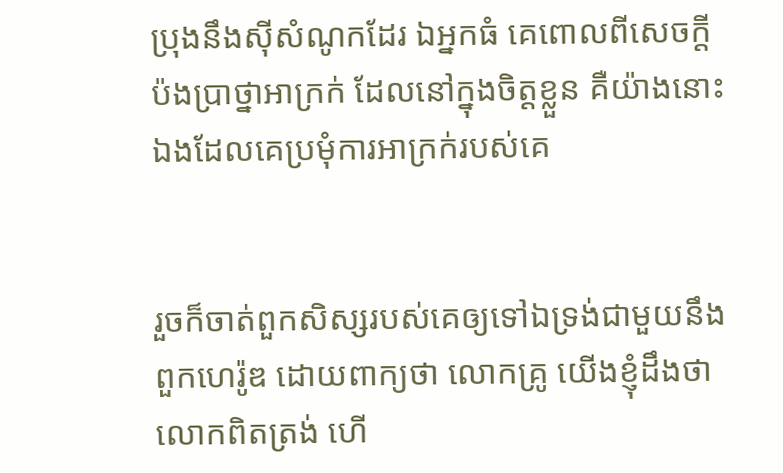ប្រុងនឹងស៊ីសំណូកដែរ ឯអ្នកធំ គេពោលពីសេចក្ដីប៉ង‌ប្រាថ្នាអាក្រក់ ដែលនៅក្នុងចិត្តខ្លួន គឺយ៉ាងនោះឯងដែលគេប្រមុំការអាក្រក់របស់គេ


រួចក៏ចាត់ពួកសិស្សរបស់គេឲ្យទៅឯទ្រង់ជាមួយនឹងពួកហេរ៉ូឌ ដោយពាក្យថា លោកគ្រូ យើងខ្ញុំដឹងថា លោកពិតត្រង់ ហើ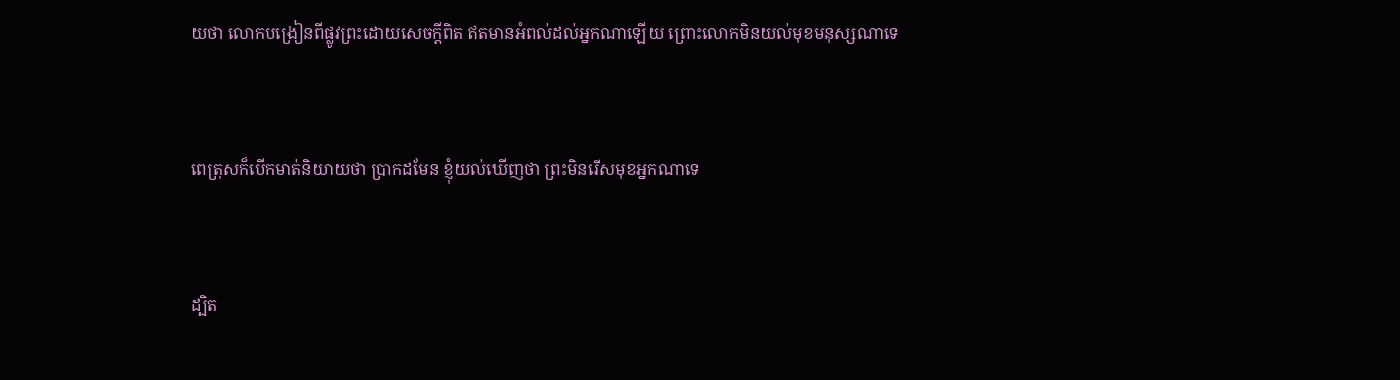យថា លោកបង្រៀនពីផ្លូវព្រះដោយសេចក្ដីពិត ឥតមានអំពល់ដល់អ្នកណាឡើយ ព្រោះលោកមិនយល់មុខមនុស្សណាទេ


ពេត្រុសក៏បើកមាត់និយាយថា ប្រាកដមែន ខ្ញុំយល់ឃើញថា ព្រះមិនរើសមុខអ្នកណាទេ


ដ្បិត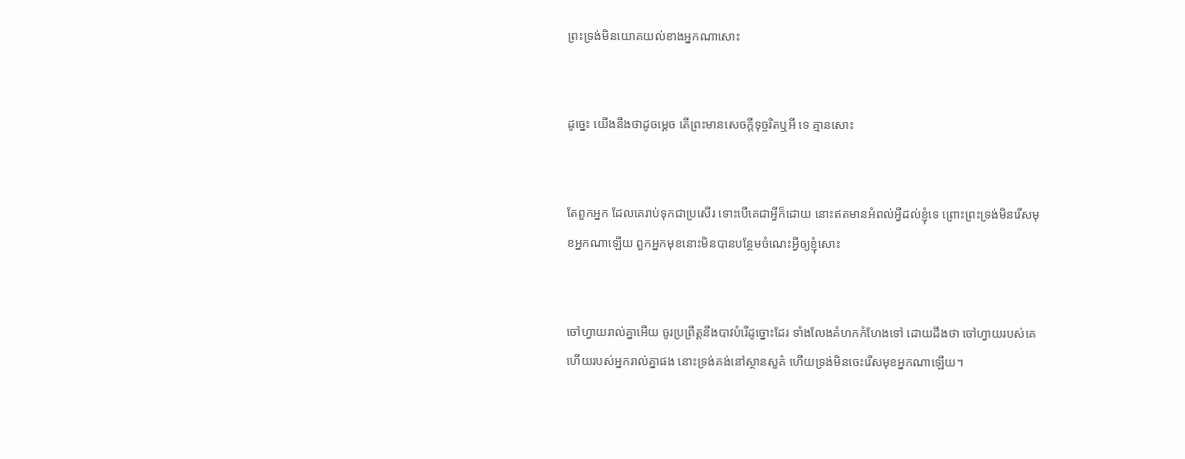ព្រះ‌ទ្រង់មិនយោគ‌យល់ខាងអ្នកណាសោះ


ដូច្នេះ យើងនឹងថាដូចម្តេច តើព្រះមានសេចក្ដីទុច្ចរិតឬអី ទេ គ្មានសោះ


តែពួកអ្នក ដែលគេរាប់ទុកជាប្រសើរ ទោះបើគេជាអ្វីក៏ដោយ នោះឥតមានអំពល់អ្វីដល់ខ្ញុំទេ ព្រោះព្រះ‌ទ្រង់មិនរើសមុខអ្នកណាឡើយ ពួកអ្នកមុខនោះមិនបានបន្ថែមចំណេះអ្វីឲ្យខ្ញុំសោះ


ចៅហ្វាយរាល់គ្នាអើយ ចូរប្រព្រឹត្តនឹងបាវបំរើដូច្នោះដែរ ទាំងលែងគំហក‌កំហែងទៅ ដោយដឹងថា ចៅហ្វាយរបស់គេ ហើយរបស់អ្នករាល់គ្នាផង នោះទ្រង់គង់នៅស្ថាន‌សួគ៌ ហើយទ្រង់មិនចេះរើសមុខអ្នកណាឡើយ។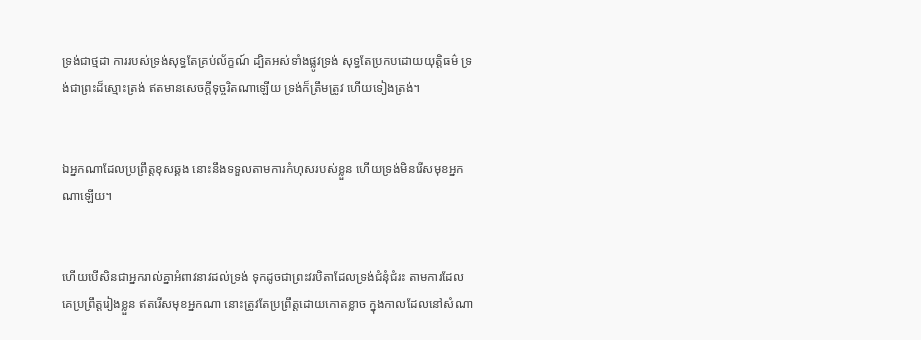ទ្រង់ជាថ្មដា ការរបស់ទ្រង់សុទ្ធតែគ្រប់ល័ក្ខណ៍ ដ្បិតអស់ទាំងផ្លូវទ្រង់ សុទ្ធតែប្រកបដោយយុត្តិ‌ធម៌ ទ្រង់ជាព្រះដ៏ស្មោះ‌ត្រង់ ឥតមានសេចក្ដីទុច្ចរិតណាឡើយ ទ្រង់ក៏ត្រឹម‌ត្រូវ ហើយទៀងត្រង់។


ឯអ្នកណាដែលប្រព្រឹត្តខុស‌ឆ្គង នោះនឹងទទួលតាមការកំហុសរបស់ខ្លួន ហើយទ្រង់មិនរើសមុខអ្នកណាឡើយ។


ហើយបើសិនជាអ្នករាល់គ្នាអំពាវ‌នាវដល់ទ្រង់ ទុកដូចជាព្រះវរ‌បិតាដែលទ្រង់ជំនុំជំរះ តាមការដែលគេប្រព្រឹត្តរៀងខ្លួន ឥតរើសមុខអ្នកណា នោះត្រូវតែប្រព្រឹត្តដោយកោត‌ខ្លាច ក្នុងកាលដែលនៅសំណា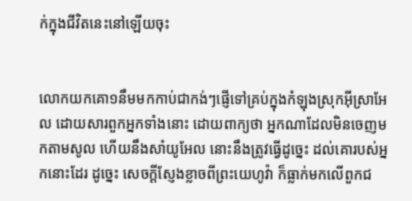ក់ក្នុងជីវិតនេះនៅឡើយចុះ


លោកយកគោ១នឹមមកកាប់ជាកង់ៗផ្ញើទៅគ្រប់ក្នុងកំឡុងស្រុកអ៊ីស្រាអែល ដោយ‌សារពួកអ្នកទាំងនោះ ដោយពាក្យថា អ្នកណាដែលមិនចេញមកតាមសូល ហើយនឹងសាំយូ‌អែល នោះនឹងត្រូវធ្វើដូច្នេះ ដល់គោរបស់អ្នកនោះដែរ ដូច្នេះ សេចក្ដីស្ញែង‌ខ្លាចពីព្រះ‌យេហូវ៉ា ក៏ធ្លាក់មកលើពួកជ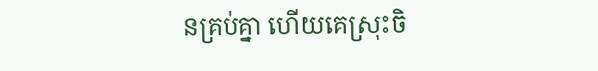នគ្រប់គ្នា ហើយគេស្រុះចិ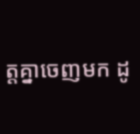ត្តគ្នាចេញមក ដូ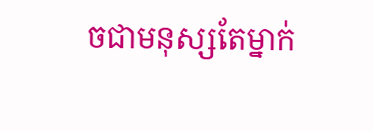ចជាមនុស្សតែម្នាក់